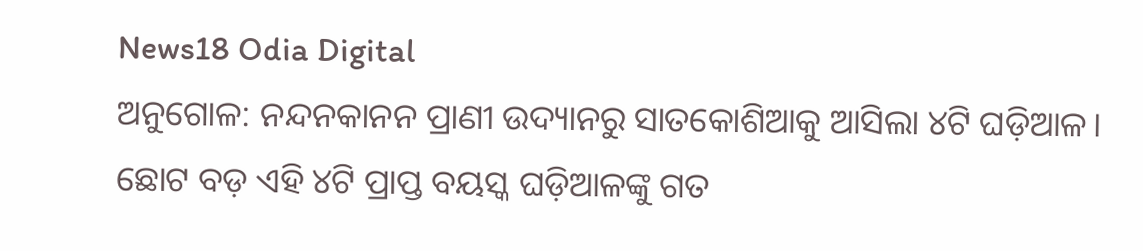News18 Odia Digital
ଅନୁଗୋଳ: ନନ୍ଦନକାନନ ପ୍ରାଣୀ ଉଦ୍ୟାନରୁ ସାତକୋଶିଆକୁ ଆସିଲା ୪ଟି ଘଡ଼ିଆଳ। ଛୋଟ ବଡ଼ ଏହି ୪ଟି ପ୍ରାପ୍ତ ବୟସ୍କ ଘଡ଼ିଆଳଙ୍କୁ ଗତ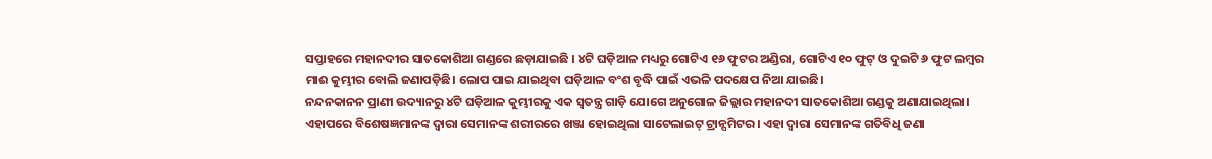ସପ୍ତାହରେ ମହାନଦୀର ସାତକୋଶିଆ ଗଣ୍ଡରେ ଛଡ଼ାଯାଇଛି । ୪ଟି ଘଡ଼ିଆଳ ମଧ୍ୟରୁ ଗୋଟିଏ ୧୬ ଫୁଟର ଅଣ୍ଡିରା, ଗୋଟିଏ ୧୦ ଫୁଟ୍ ଓ ଦୁଇଟି ୬ ଫୁଟ ଲମ୍ବର ମାଈ କୁମ୍ଭୀର ବୋଲି ଜଣାପଡ଼ିଛି। ଲୋପ ପାଇ ଯାଇଥିବା ଘଡ଼ିଆଳ ବଂଶ ବୃଦ୍ଧି ପାଇଁ ଏଭଳି ପଦକ୍ଷେପ ନିଆ ଯାଇଛି।
ନନ୍ଦନକାନନ ପ୍ରାଣୀ ଉଦ୍ୟାନରୁ ୪ଟି ଘଡ଼ିଆଳ କୁମ୍ଭୀରକୁ ଏକ ସ୍ଵତନ୍ତ୍ର ଗାଡ଼ି ଯୋଗେ ଅନୁଗୋଳ ଜିଲ୍ଲାର ମହାନଦୀ ସାତକୋଶିଆ ଗଣ୍ଡକୁ ଅଣାଯାଇଥିଲା। ଏହାପରେ ବିଶେଷଜ୍ଞମାନଙ୍କ ଦ୍ୱାରା ସେମାନଙ୍କ ଶରୀରରେ ଖଞ୍ଜା ହୋଇଥିଲା ସାଟେଲାଇଟ୍ ଟ୍ରାନ୍ସମିଟର। ଏହା ଦ୍ୱାରା ସେମାନଙ୍କ ଗତିବିଧି ଜଣା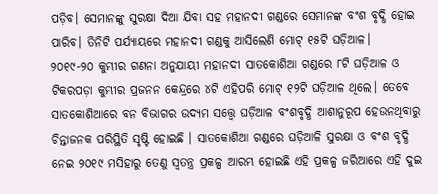ପଡ଼ିବ। ସେମାନଙ୍କୁ ସୁରକ୍ଷା ଦିଆ ଯିବା ସହ ମହାନଦୀ ଗଣ୍ଡରେ ସେମାନଙ୍କ ବଂଶ ବୃଦ୍ଧି ହୋଇ ପାରିବ। ତିନିଟି ପର୍ଯ୍ୟାୟରେ ମହାନଦୀ ଗଣ୍ଡକୁ ଆସିଲେଣି ମୋଟ୍ ୧୫ଟି ଘଡ଼ିଆଳ।
୨୦୧୯-୨୦ କୁମ୍ଭୀର ଗଣନା ଅନୁଯାୟୀ ମହାନଦୀ ସାତକୋଶିଆ ଗଣ୍ଡରେ ୮ଟି ଘଡ଼ିଆଳ ଓ ଟିକରପଡ଼ା କୁମ୍ଭୀର ପ୍ରଜନନ କେନ୍ଦ୍ରରେ ୪ଟି ଏହିପରି ମୋଟ୍ ୧୨ଟି ଘଡ଼ିଆଳ ଥିଲେ। ତେବେ ସାତକୋଶିଆରେ ବନ ବିଭାଗର ଉଦ୍ୟମ ସତ୍ତ୍ବେ ଘଡ଼ିଆଳ ବଂଶବୃଦ୍ଧି ଆଶାନୁରୂପ ହେଉନଥିବାରୁ ଚିନ୍ତାଜନକ ପରିସ୍ଥିତି ସୃଷ୍ଟି ହୋଇଛି । ସାତକୋଶିଆ ଗଣ୍ଡରେ ଘଡ଼ିଆଳି ସୁରକ୍ଷା ଓ ବଂଶ ବୃଦ୍ଧି ନେଇ ୨୦୧୯ ମସିହାରୁ ତେଣୁ ସ୍ଵତନ୍ତ୍ର ପ୍ରକଳ୍ପ ଆରମ୍ଭ ହୋଇଛି ଏହି ପ୍ରକଳ୍ପ ଜରିଆରେ ଏହି ଦୁଇ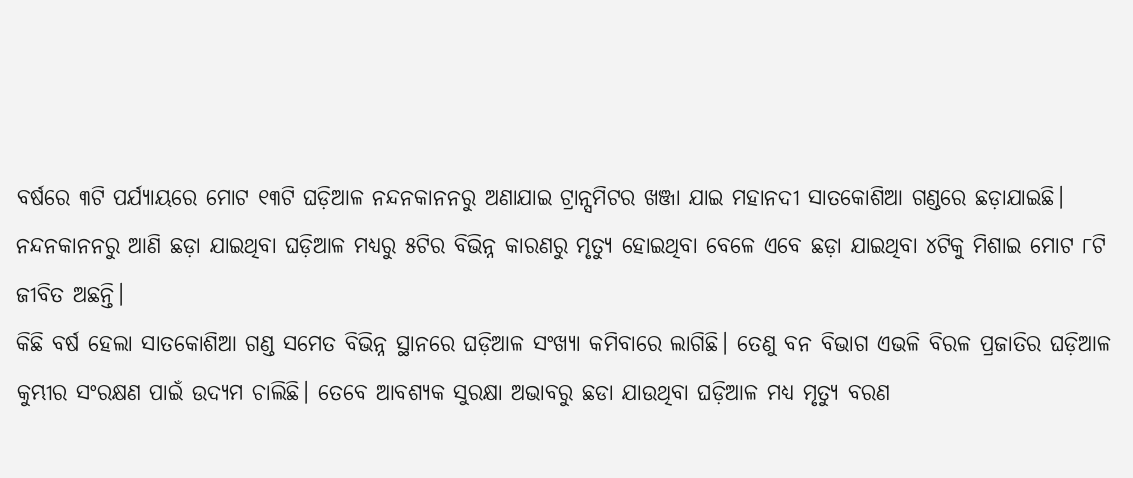ବର୍ଷରେ ୩ଟି ପର୍ଯ୍ୟାୟରେ ମୋଟ ୧୩ଟି ଘଡ଼ିଆଳ ନନ୍ଦନକାନନରୁ ଅଣାଯାଇ ଟ୍ରାନ୍ସମିଟର ଖଞ୍ଜା ଯାଇ ମହାନଦୀ ସାତକୋଶିଆ ଗଣ୍ଡରେ ଛଡ଼ାଯାଇଛି।
ନନ୍ଦନକାନନରୁ ଆଣି ଛଡ଼ା ଯାଇଥିବା ଘଡ଼ିଆଳ ମଧ୍ୟରୁ ୫ଟିର ବିଭିନ୍ନ କାରଣରୁ ମୃତ୍ୟୁ ହୋଇଥିବା ବେଳେ ଏବେ ଛଡ଼ା ଯାଇଥିବା ୪ଟିକୁ ମିଶାଇ ମୋଟ ୮ଟି ଜୀବିତ ଅଛନ୍ତି।
କିଛି ବର୍ଷ ହେଲା ସାତକୋଶିଆ ଗଣ୍ଡ ସମେତ ବିଭିନ୍ନ ସ୍ଥାନରେ ଘଡ଼ିଆଳ ସଂଖ୍ୟା କମିବାରେ ଲାଗିଛି। ତେଣୁ ବନ ବିଭାଗ ଏଭଳି ବିରଳ ପ୍ରଜାତିର ଘଡ଼ିଆଳ କୁମ୍ଭୀର ସଂରକ୍ଷଣ ପାଇଁ ଉଦ୍ୟମ ଚାଲିଛି। ତେବେ ଆବଶ୍ୟକ ସୁରକ୍ଷା ଅଭାବରୁ ଛଡା ଯାଉଥିବା ଘଡ଼ିଆଳ ମଧ୍ୟ ମୃତ୍ୟୁ ବରଣ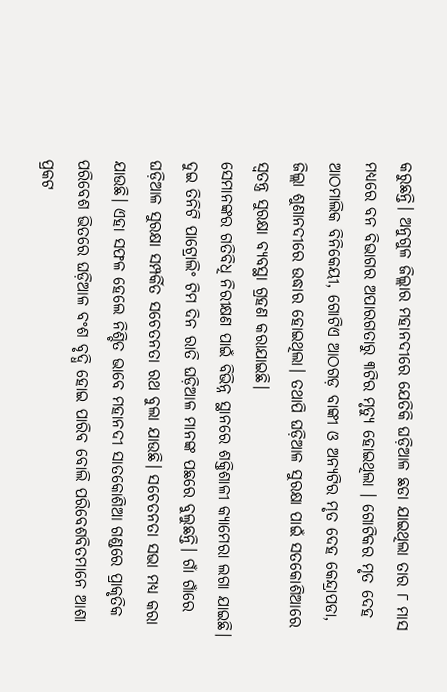କରୁଛନ୍ତି। ଅନୁଗୁଳ ଜିଲ୍ଲାର ମହାନଦୀରେ ଯେତିକି ଘଡ଼ିଆଳ ଛଡା ଯାଇଥିଲା ତାର ୮ ମାସ ମଧ୍ୟରେ ବନ ବିଭାଗର ଅପାରଗତାରୁ ୩ଟିର ମୃତ୍ୟୁ ହୋଇଥିଲା । ଗୋଟିକର ମୃତ ଦେହ ଆଠମାଲିକ ବିନିକେୟୀ, ଗୋଟିଏ ଆଠଗଡ଼ ବାଙ୍କୀ ଓ ଅନ୍ୟଟିର ମୃତ ଦେହ କେନ୍ଦ୍ରାପଡା, ଜିଲ୍ଲା ଶୁଣାନଦୀରେ ଉଦ୍ଧାର ହୋଇଥିଲା। ତଥାପି ଘଡ଼ିଆଳ ସୁରକ୍ଷା ପାଇଁ ସତକୋଶିଆରେ ସ୍ୱତନ୍ତ୍ର ସୁରକ୍ଷା ବ୍ୟବସ୍ଥା ଗ୍ରହଣ କରାଯାଇଛି।
ସେମାନଙ୍କର ଗତିବିଧି ନିରୀକ୍ଷଣ ପାଇଁ ବିଭିନ୍ନ ସ୍ଥାନରେ ଶକ୍ତିଶାଳୀ କ୍ୟାମେରା ଲଗା ଯାଇଛି। ଦୁଇ ତିନିଟି ପାଟ୍ରୋଲିଂ ଟିମ ଦିନ ରାତି ଘଡ଼ିଆଳ ମାନଙ୍କ ପଛରେ ବୁଲୁଛନ୍ତି। ଗାଁ ଗାଁରେ ଘଡ଼ିଆଳ ସୁରକ୍ଷା ସମ୍ପର୍କିତ ସଚେତନତା ରଥ ବୁଲା ଯାଉଛି। ସଚେତନତା ସଭା ମଧ୍ୟ କରା ଯାଉଛି। ଏହା ସଫଳ ହେଲେ ନିଶ୍ଚିତ ଭାବେ ମହାନଦୀ ସାତକୋଶିଆ ଗଣ୍ଡରେ ପ୍ରାକୃତିକ ପରିବେଶ ଭିତରେ ଘଡ଼ିଆଳ ବଂଶ ବୃଦ୍ଧି ହୋଇ ପାରିବ ବୋଲି ପରିବେଶବିତମାନେ ଆଶା ପ୍ରକଟ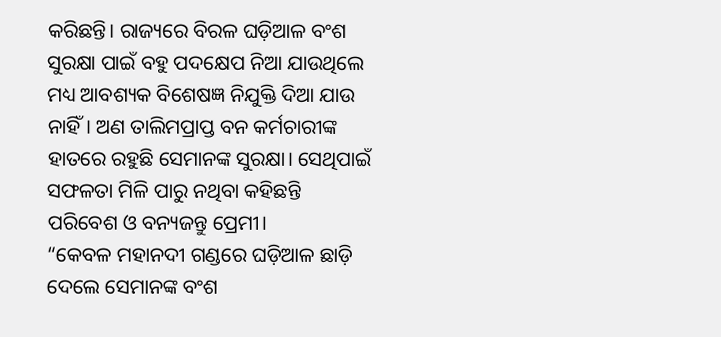କରିଛନ୍ତି। ରାଜ୍ୟରେ ବିରଳ ଘଡ଼ିଆଳ ବଂଶ ସୁରକ୍ଷା ପାଇଁ ବହୁ ପଦକ୍ଷେପ ନିଆ ଯାଉଥିଲେ ମଧ୍ୟ ଆବଶ୍ୟକ ବିଶେଷଜ୍ଞ ନିଯୁକ୍ତି ଦିଆ ଯାଉ ନାହିଁ। ଅଣ ତାଲିମପ୍ରାପ୍ତ ବନ କର୍ମଚାରୀଙ୍କ ହାତରେ ରହୁଛି ସେମାନଙ୍କ ସୁରକ୍ଷା। ସେଥିପାଇଁ ସଫଳତା ମିଳି ପାରୁ ନଥିବା କହିଛନ୍ତି ପରିବେଶ ଓ ବନ୍ୟଜନ୍ତୁ ପ୍ରେମୀ।
“କେବଳ ମହାନଦୀ ଗଣ୍ଡରେ ଘଡ଼ିଆଳ ଛାଡ଼ି ଦେଲେ ସେମାନଙ୍କ ବଂଶ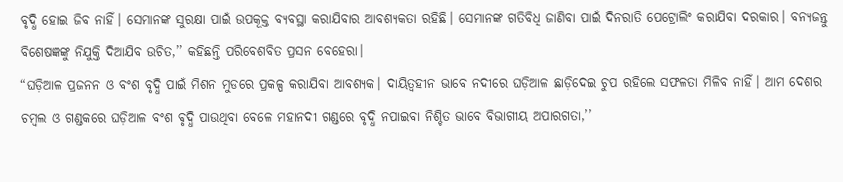ବୃଦ୍ଧି ହୋଇ ଜିବ ନାହିଁ। ସେମାନଙ୍କ ସୁରକ୍ଷା ପାଇଁ ଉପକୂକ୍ତ ବ୍ୟବସ୍ଥା କରାଯିବାର ଆବଶ୍ୟକତା ରହିଛି। ସେମାନଙ୍କ ଗତିବିଧି ଜାଣିବା ପାଇଁ ଦିନରାତି ପେଟ୍ରୋଲିଂ କରାଯିବା ଦରକାର। ବନ୍ୟଜନ୍ତୁ ବିଶେଷଜ୍ଞଙ୍କୁ ନିଯୁକ୍ତି ଦିଆଯିବ ଉଚିତ,’’ କହିଛନ୍ତି ପରିବେଶବିତ ପ୍ରସନ ବେହେରା।
“ଘଡ଼ିଆଳ ପ୍ରଜନନ ଓ ବଂଶ ବୃଦ୍ଧି ପାଇଁ ମିଶନ ମୁଡରେ ପ୍ରକଳ୍ପ କରାଯିବା ଆବଶ୍ୟକ। ଦାୟିତ୍ୱହୀନ ଭାବେ ନଦୀରେ ଘଡ଼ିଆଳ ଛାଡ଼ିଦେଇ ଚୁପ ରହିଲେ ସଫଳତା ମିଳିବ ନାହିଁ। ଆମ ଦେଶର ଚମ୍ବଲ ଓ ଗଣ୍ଡକରେ ଘଡ଼ିଆଳ ବଂଶ ଵୃଦ୍ଧି ପାଉଥିବା ବେଳେ ମହାନଦୀ ଗଣ୍ଡରେ ବୃଦ୍ଧି ନପାଇବା ନିଶ୍ଚିତ ଭାବେ ବିଭାଗୀୟ ଅପାରଗତା,’’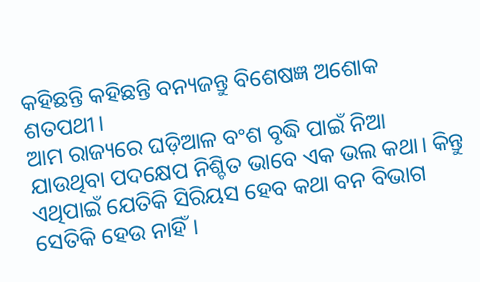କହିଛନ୍ତି କହିଛନ୍ତି ବନ୍ୟଜନ୍ତୁ ବିଶେଷଜ୍ଞ ଅଶୋକ ଶତପଥୀ।
ଆମ ରାଜ୍ୟରେ ଘଡ଼ିଆଳ ବଂଶ ବୃଦ୍ଧି ପାଇଁ ନିଆ ଯାଉଥିବା ପଦକ୍ଷେପ ନିଶ୍ଚିତ ଭାବେ ଏକ ଭଲ କଥା। କିନ୍ତୁ ଏଥିପାଇଁ ଯେତିକି ସିରିୟସ ହେବ କଥା ବନ ବିଭାଗ ସେତିକି ହେଉ ନାହିଁ।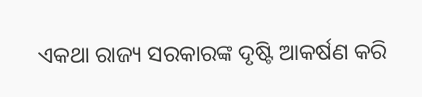ଏକଥା ରାଜ୍ୟ ସରକାରଙ୍କ ଦୃଷ୍ଟି ଆକର୍ଷଣ କରି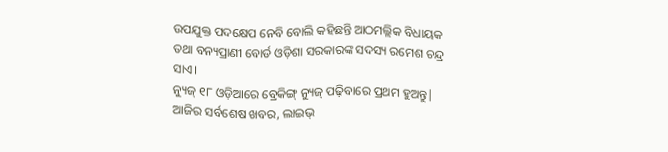ଉପଯୁକ୍ତ ପଦକ୍ଷେପ ନେବି ବୋଲି କହିଛନ୍ତି ଆଠମଲ୍ଲିକ ବିଧାୟକ ତଥା ବନ୍ୟପ୍ରାଣୀ ବୋର୍ଡ ଓଡ଼ିଶା ସରକାରଙ୍କ ସଦସ୍ୟ ରମେଶ ଚନ୍ଦ୍ର ସାଏ।
ନ୍ୟୁଜ୍ ୧୮ ଓଡ଼ିଆରେ ବ୍ରେକିଙ୍ଗ୍ ନ୍ୟୁଜ୍ ପଢ଼ିବାରେ ପ୍ରଥମ ହୁଅନ୍ତୁ| ଆଜିର ସର୍ବଶେଷ ଖବର, ଲାଇଭ୍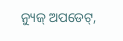ନ୍ୟୁଜ୍ ଅପଡେଟ୍,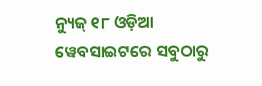ନ୍ୟୁଜ୍ ୧୮ ଓଡ଼ିଆ ୱେବସାଇଟରେ ସବୁଠାରୁ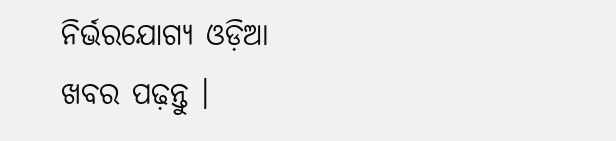ନିର୍ଭରଯୋଗ୍ୟ ଓଡ଼ିଆ ଖବର ପଢ଼ନ୍ତୁ ।